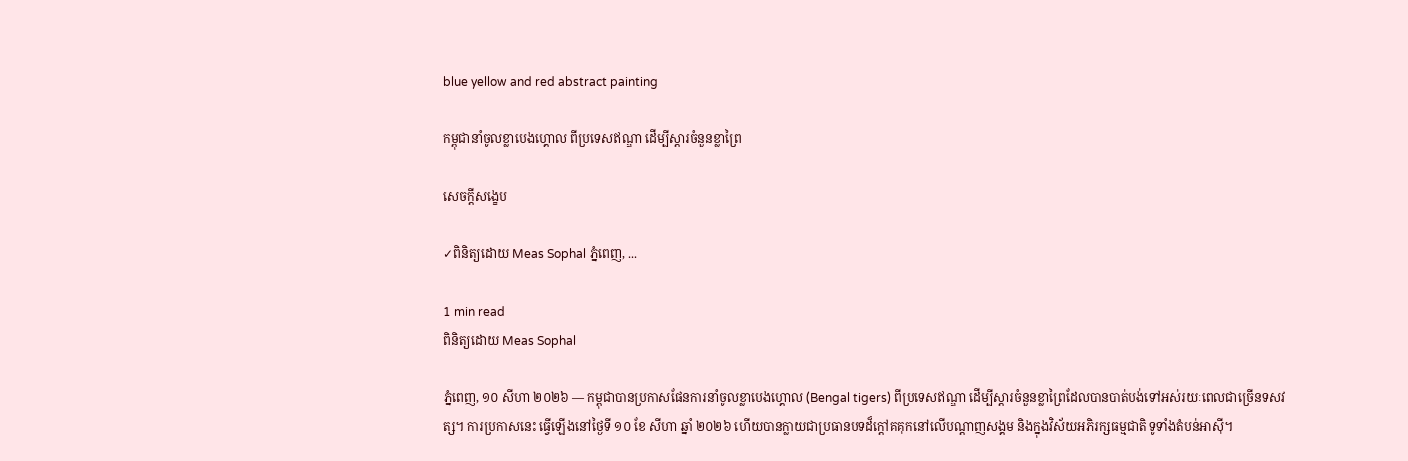blue yellow and red abstract painting

កម្ពុជានាំចូលខ្លាបេងហ្គោល ពីប្រទេសឥណ្ឌា ដើម្បីស្ដារចំនួនខ្លាព្រៃ

សេចក្តីសង្ខេប

✓ពិនិត្យដោយ Meas Sophal ភ្នំពេញ, ...

1 min read
ពិនិត្យដោយ Meas Sophal

ភ្នំពេញ, ១០ សីហា ២០២៦ — កម្ពុជាបានប្រកាសផែនការនាំចូលខ្លាបេងហ្គោល (Bengal tigers) ពីប្រទេសឥណ្ឌា ដើម្បីស្ដារចំនួនខ្លាព្រៃដែលបានបាត់បង់ទៅអស់រយៈពេលជាច្រើនទសវត្ស។ ការប្រកាសនេះ ធ្វើឡើងនៅថ្ងៃទី ១០ ខែ សីហា ឆ្នាំ ២០២៦ ហើយបានក្លាយជាប្រធានបទដ៏ក្តៅគគុកនៅលើបណ្ដាញសង្គម និងក្នុងវិស័យអភិរក្សធម្មជាតិ ទូទាំងតំបន់អាស៊ី។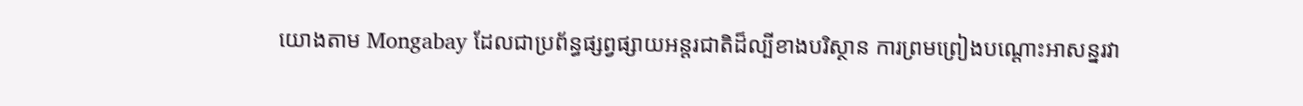យោងតាម Mongabay ដែលជាប្រព័ន្ធផ្សព្វផ្សាយអន្តរជាតិដ៏ល្បីខាងបរិស្ថាន ការព្រមព្រៀងបណ្ដោះអាសន្នរវា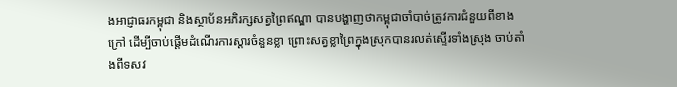ងអាជ្ញាធរកម្ពុជា និងស្ថាប័នអភិរក្សសត្វព្រៃឥណ្ឌា បានបង្ហាញថាកម្ពុជាចាំបាច់ត្រូវការជំនួយពីខាងក្រៅ ដើម្បីចាប់ផ្ដើមដំណើរការស្ដារចំនួនខ្លា ព្រោះសត្វខ្លាព្រៃក្នុងស្រុកបានរលត់ស្ទើរទាំងស្រុង ចាប់តាំងពីទសវ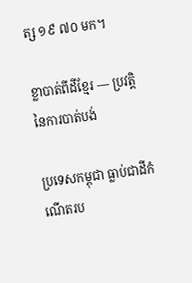ត្ស ១៩ ៧០ មក។

ខ្លាបាត់ពីដីខ្មែរ — ប្រវត្តិនៃការបាត់បង់

ប្រទេសកម្ពុជា ធ្លាប់ជាដីកំណើតរប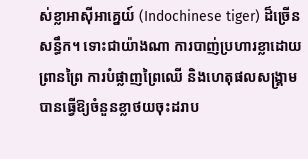ស់ខ្លាអាស៊ីអាគ្នេយ៍ (Indochinese tiger) ដ៏ច្រើនសន្ធឹក។ ទោះជាយ៉ាងណា ការបាញ់ប្រហារខ្លាដោយព្រានព្រៃ ការបំផ្លាញព្រៃឈើ និងហេតុផលសង្រ្គាម បានធ្វើឱ្យចំនួនខ្លាថយចុះដរាប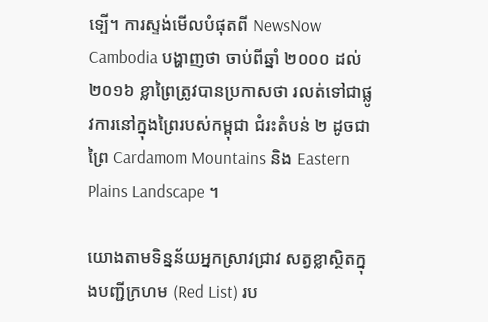ទ្បើ។ ការស្ទង់មើលបំផុតពី NewsNow Cambodia បង្ហាញថា ចាប់ពីឆ្នាំ ២០០០ ដល់ ២០១៦ ខ្លាព្រៃត្រូវបានប្រកាសថា រលត់ទៅជាផ្លូវការនៅក្នុងព្រៃរបស់កម្ពុជា ជំរះតំបន់ ២ ដូចជា ព្រៃ Cardamom Mountains និង Eastern Plains Landscape ។

យោងតាមទិន្នន័យអ្នកស្រាវជ្រាវ សត្វខ្លាស្ថិតក្នុងបញ្ជីក្រហម (Red List) រប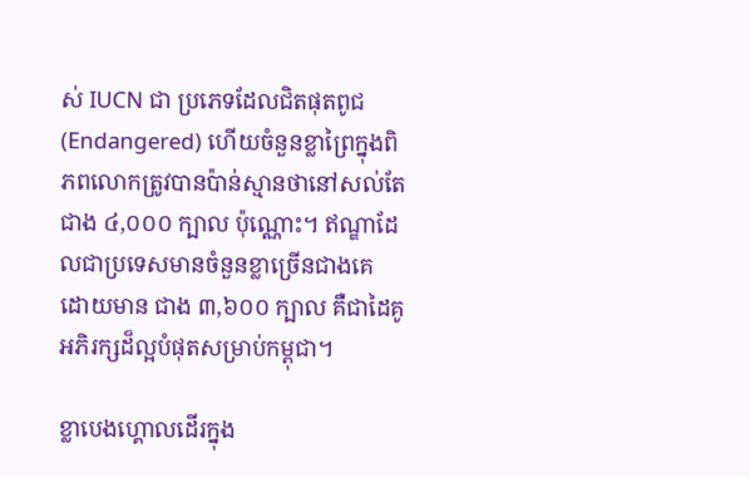ស់ IUCN ជា ប្រភេទដែលជិតផុតពូជ (Endangered) ហើយចំនួនខ្លាព្រៃក្នុងពិភពលោកត្រូវបានប៉ាន់ស្មានថានៅសល់តែជាង ៤,០០០ ក្បាល ប៉ុណ្ណោះ។ ឥណ្ឌាដែលជាប្រទេសមានចំនួនខ្លាច្រើនជាងគេ ដោយមាន ជាង ៣,៦០០ ក្បាល គឺជាដៃគូអភិរក្សដ៏ល្អបំផុតសម្រាប់កម្ពុជា។

ខ្លាបេងហ្គោលដើរក្នុង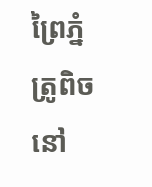ព្រៃភ្នំត្រូពិចនៅ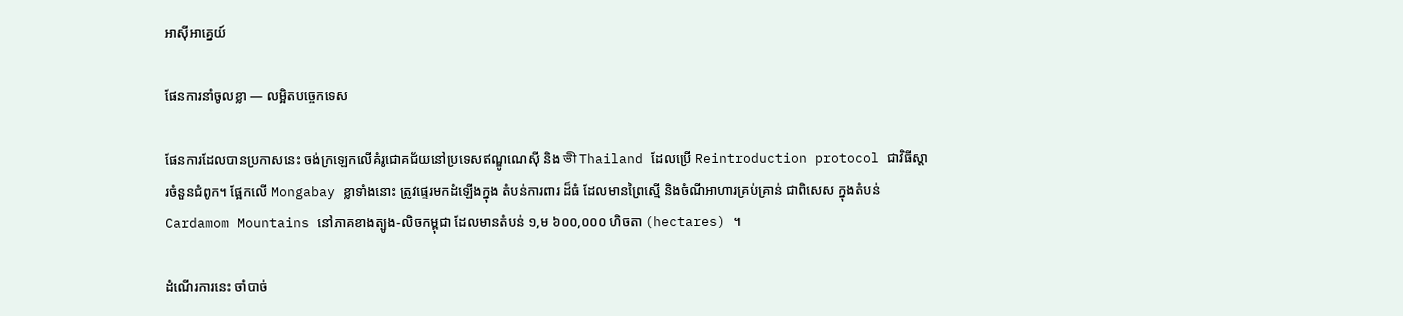អាស៊ីអាគ្នេយ៍

ផែនការនាំចូលខ្លា — លម្អិតបច្ចេកទេស

ផែនការដែលបានប្រកាសនេះ ចង់ក្រឡេកលើគំរូជោគជ័យនៅប្រទេសឥណ្ឌូណេស៊ី និង ভী Thailand ដែលប្រើ Reintroduction protocol ជាវិធីស្ដារចំនួនជំពូក។ ផ្អែកលើ Mongabay ខ្លាទាំងនោះ ត្រូវផ្ទេរមកដំឡើងក្នុង តំបន់ការពារ ដ៏ធំ ដែលមានព្រៃស្មើ និងចំណីអាហារគ្រប់គ្រាន់ ជាពិសេស ក្នុងតំបន់ Cardamom Mountains នៅភាគខាងត្បូង-លិចកម្ពុជា ដែលមានតំបន់ ១,ម ៦០០,០០០ ហិចតា (hectares) ។

ដំណើរការនេះ ចាំបាច់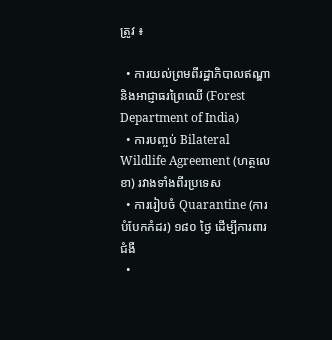ត្រូវ ៖

  • ការយល់ព្រមពីរដ្ឋាភិបាលឥណ្ឌា និងអាជ្ញាធរព្រៃឈើ (Forest Department of India)
  • ការបញ្ចប់ Bilateral Wildlife Agreement (ហត្ថលេខា) រវាងទាំងពីរប្រទេស
  • ការរៀបចំ Quarantine (ការបំបែកកំដរ) ១៨០ ថ្ងៃ ដើម្បីការពារជំងឺ
  •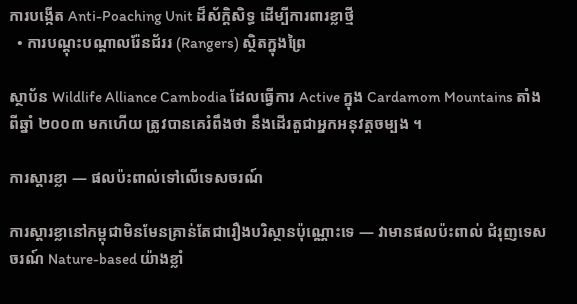ការបង្កើត Anti-Poaching Unit ដ៏ស័ក្ដិសិទ្ធ ដើម្បីការពារខ្លាថ្មី
  • ការបណ្ដុះបណ្ដាលរ៉ែនជ័ររ (Rangers) ស្ថិតក្នុងព្រៃ

ស្ថាប័ន Wildlife Alliance Cambodia ដែលធ្វើការ Active ក្នុង Cardamom Mountains តាំងពីឆ្នាំ ២០០៣ មកហើយ ត្រូវបានគេរំពឹងថា នឹងដើរតួជាអ្នកអនុវត្តចម្បង ។

ការស្ដារខ្លា — ផលប៉ះពាល់ទៅលើទេសចរណ៍

ការស្ដារខ្លានៅកម្ពុជាមិនមែនគ្រាន់តែជារឿងបរិស្ថានប៉ុណ្ណោះទេ — វាមានផលប៉ះពាល់ ជំរុញទេសចរណ៍ Nature-based យ៉ាងខ្លាំ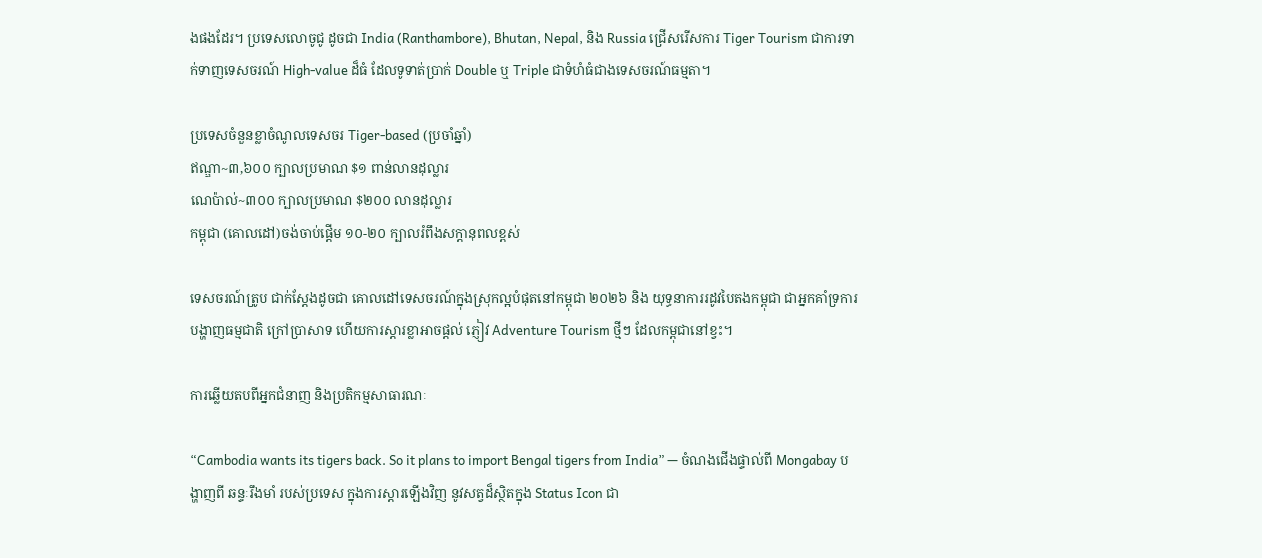ងផងដែរ។ ប្រទេសលោចូជូ ដូចជា India (Ranthambore), Bhutan, Nepal, និង Russia ជ្រើសរើសការ Tiger Tourism ជាការទាក់ទាញទេសចរណ៍ High-value ដ៏ធំ ដែលទូទាត់ប្រាក់ Double ឬ Triple ជាទំហំធំជាងទេសចរណ៍ធម្មតា។

ប្រទេសចំនួនខ្លាចំណូលទេសចរ Tiger-based (ប្រចាំឆ្នាំ)
ឥណ្ឌា~៣,៦០០ ក្បាលប្រមាណ $១ ពាន់លានដុល្លារ
ណេប៉ាល់~៣០០ ក្បាលប្រមាណ $២០០ លានដុល្លារ
កម្ពុជា (គោលដៅ)ចង់ចាប់ផ្ដើម ១០-២០ ក្បាលរំពឹងសក្ដានុពលខ្ពស់

ទេសចរណ៍ត្រូប ជាក់ស្ដែងដូចជា គោលដៅទេសចរណ៍ក្នុងស្រុកល្អបំផុតនៅកម្ពុជា ២០២៦ និង យុទ្ធនាការរដូវបៃតងកម្ពុជា ជាអ្នកគាំទ្រការបង្ហាញធម្មជាតិ ក្រៅប្រាសាទ ហើយការស្ដារខ្លាអាចផ្ដល់ ភ្ញៀវ Adventure Tourism ថ្មីៗ ដែលកម្ពុជានៅខ្វះ។

ការឆ្លើយតបពីអ្នកជំនាញ និងប្រតិកម្មសាធារណៈ

“Cambodia wants its tigers back. So it plans to import Bengal tigers from India” — ចំណងជើងផ្ទាល់ពី Mongabay បង្ហាញពី ឆន្ទៈរឹងមាំ របស់ប្រទេស ក្នុងការស្ដារឡើងវិញ នូវសត្វដ៏ស្ថិតក្នុង Status Icon ជា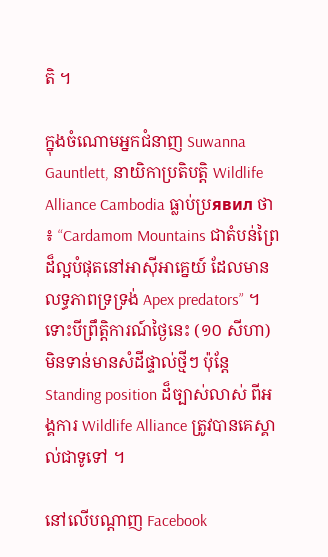តិ ។

ក្នុងចំណោមអ្នកជំនាញ Suwanna Gauntlett, នាយិកាប្រតិបត្តិ Wildlife Alliance Cambodia ធ្លាប់ប្រявил ថា ៖ “Cardamom Mountains ជាតំបន់ព្រៃដ៏ល្អបំផុតនៅអាស៊ីអាគ្នេយ៍ ដែលមានលទ្ធភាពទ្រទ្រង់ Apex predators” ។ ទោះបីព្រឹត្តិការណ៍ថ្ងៃនេះ (១០ សីហា) មិនទាន់មានសំដីផ្ទាល់ថ្មីៗ ប៉ុន្តែ Standing position ដ៏ច្បាស់លាស់ ពីអង្គការ Wildlife Alliance ត្រូវបានគេស្គាល់ជាទូទៅ ។

នៅលើបណ្ដាញ Facebook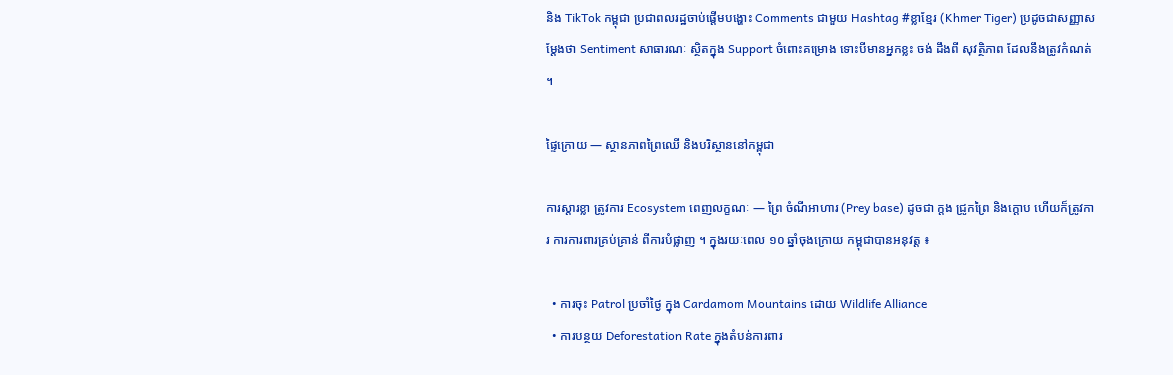និង TikTok កម្ពុជា ប្រជាពលរដ្ឋចាប់ផ្ដើមបង្ហោះ Comments ជាមួយ Hashtag #ខ្លាខ្មែរ (Khmer Tiger) ប្រដូចជាសញ្ញាសម្ដែងថា Sentiment សាធារណៈ ស្ថិតក្នុង Support ចំពោះគម្រោង ទោះបីមានអ្នកខ្លះ ចង់ ដឹងពី សុវត្ថិភាព ដែលនឹងត្រូវកំណត់ ។

ផ្ទៃក្រោយ — ស្ថានភាពព្រៃឈើ និងបរិស្ថាននៅកម្ពុជា

ការស្ដារខ្លា ត្រូវការ Ecosystem ពេញលក្ខណៈ — ព្រៃ ចំណីអាហារ (Prey base) ដូចជា ក្ដង ជ្រូកព្រៃ និងក្ដោប ហើយក៏ត្រូវការ ការការពារគ្រប់គ្រាន់ ពីការបំផ្លាញ ។ ក្នុងរយៈពេល ១០ ឆ្នាំចុងក្រោយ កម្ពុជាបានអនុវត្ត ៖

  • ការចុះ Patrol ប្រចាំថ្ងៃ ក្នុង Cardamom Mountains ដោយ Wildlife Alliance
  • ការបន្ថយ Deforestation Rate ក្នុងតំបន់ការពារ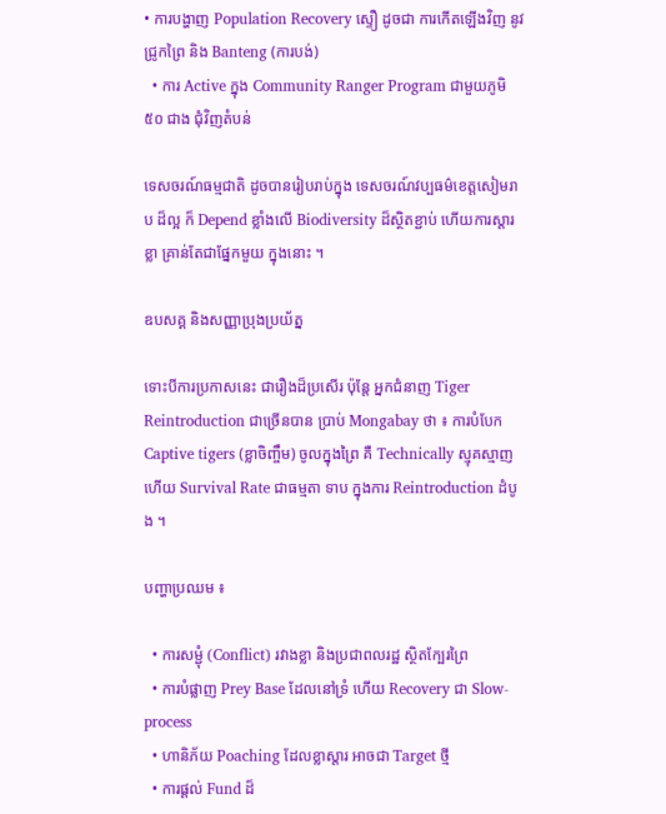• ការបង្ហាញ Population Recovery ស្ទឿ ដូចជា ការកើតឡើងវិញ នូវជ្រូកព្រៃ និង Banteng (ការបង់)
  • ការ Active ក្នុង Community Ranger Program ជាមួយភូមិ ៥០ ជាង ជុំវិញតំបន់

ទេសចរណ៍ធម្មជាតិ ដូចបានរៀបរាប់ក្នុង ទេសចរណ៍វប្បធម៌ខេត្តសៀមរាប ដ៏ល្អ ក៏ Depend ខ្លាំងលើ Biodiversity ដ៏ស្ថិតខ្ជាប់ ហើយការស្ដារខ្លា គ្រាន់តែជាផ្នែកមួយ ក្នុងនោះ ។

ឧបសគ្គ និងសញ្ញាប្រុងប្រយ័ត្ន

ទោះបីការប្រកាសនេះ ជារឿងដ៏ប្រសើរ ប៉ុន្តែ អ្នកជំនាញ Tiger Reintroduction ជាច្រើនបាន ប្រាប់ Mongabay ថា ៖ ការបំបែក Captive tigers (ខ្លាចិញ្ចឹម) ចូលក្នុងព្រៃ គឺ Technically ស្មុគស្មាញ ហើយ Survival Rate ជាធម្មតា ទាប ក្នុងការ Reintroduction ដំបូង ។

បញ្ហាប្រឈម ៖

  • ការសម្ជុំ (Conflict) រវាងខ្លា និងប្រជាពលរដ្ឋ ស្ថិតក្បែរព្រៃ
  • ការបំផ្លាញ Prey Base ដែលនៅទ្រំ ហើយ Recovery ជា Slow-process
  • ហានិភ័យ Poaching ដែលខ្លាស្ដារ អាចជា Target ថ្មី
  • ការផ្ដល់ Fund ដ៏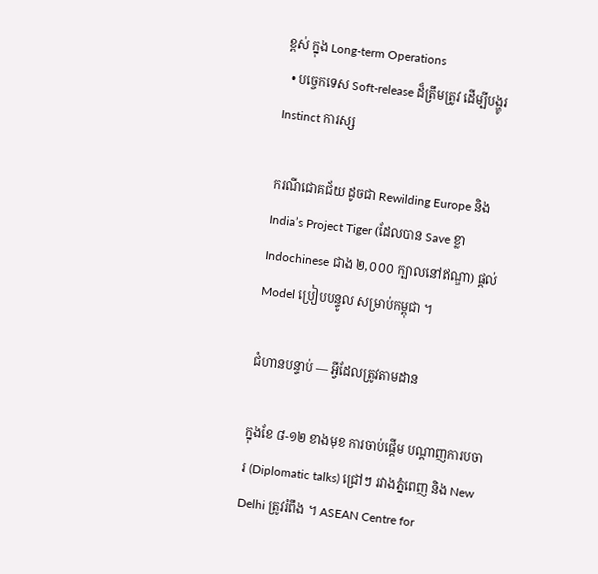ខ្ពស់ ក្នុង Long-term Operations
  • បច្ចេកទេស Soft-release ដ៏ត្រឹមត្រូវ ដើម្បីបង្ហូរ Instinct ការស្ស

ករណីជោគជ័យ ដូចជា Rewilding Europe និង India’s Project Tiger (ដែលបាន Save ខ្លា Indochinese ជាង ២,០០០ ក្បាលនៅឥណ្ឌា) ផ្ដល់ Model ប្រៀបបន្ទូល សម្រាប់កម្ពុជា ។

ជំហានបន្ទាប់ — អ្វីដែលត្រូវតាមដាន

ក្នុងខែ ៨-១២ ខាងមុខ ការចាប់ផ្ដើម បណ្ដាញការបចារ (Diplomatic talks) ជ្រៅៗ រវាងភ្នំពេញ និង New Delhi ត្រូវរំពឹង ។ ASEAN Centre for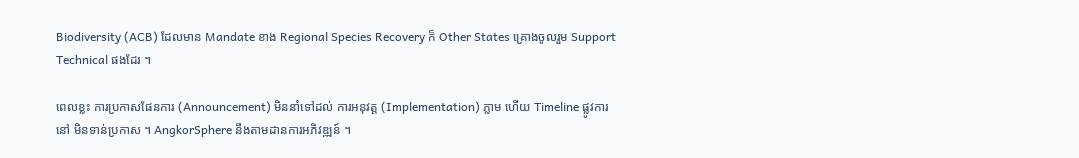Biodiversity (ACB) ដែលមាន Mandate ខាង Regional Species Recovery ក៏ Other States គ្រោងចូលរួម Support Technical ផងដែរ ។

ពេលខ្លះ ការប្រកាសផែនការ (Announcement) មិននាំទៅដល់ ការអនុវត្ត (Implementation) ភ្លាម ហើយ Timeline ផ្លូវការ នៅ មិនទាន់ប្រកាស ។ AngkorSphere នឹងតាមដានការអភិវឌ្ឍន៍ ។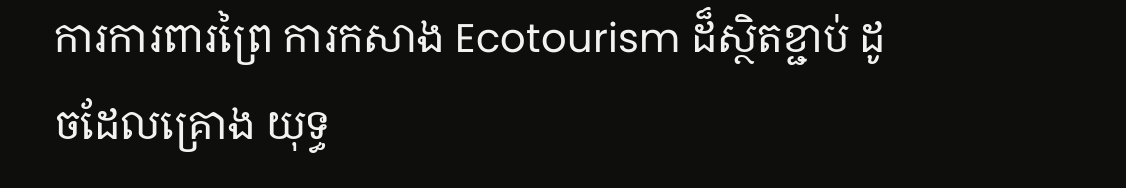ការការពារព្រៃ ការកសាង Ecotourism ដ៏ស្ថិតខ្ជាប់ ដូចដែលគ្រោង យុទ្ធ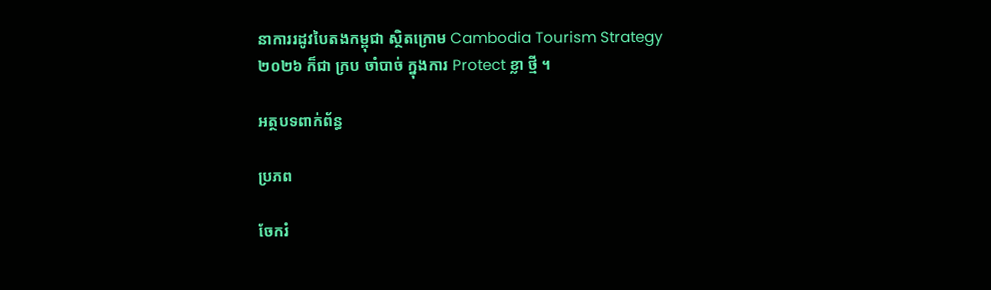នាការរដូវបៃតងកម្ពុជា ស្ថិតក្រោម Cambodia Tourism Strategy ២០២៦ ក៏ជា ក្រប ចាំបាច់ ក្នុងការ Protect ខ្លា ថ្មី ។

អត្ថបទពាក់ព័ន្ធ

ប្រភព

ចែករំ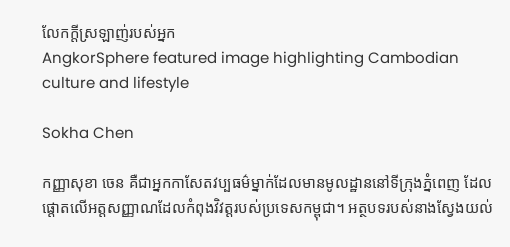លែកក្ដីស្រឡាញ់របស់អ្នក
AngkorSphere featured image highlighting Cambodian culture and lifestyle

Sokha Chen

កញ្ញាសុខា ចេន គឺជាអ្នកកាសែតវប្បធម៌ម្នាក់ដែលមានមូលដ្ឋាននៅទីក្រុងភ្នំពេញ ដែលផ្តោតលើអត្តសញ្ញាណដែលកំពុងវិវត្តរបស់ប្រទេសកម្ពុជា។ អត្ថបទរបស់នាងស្វែងយល់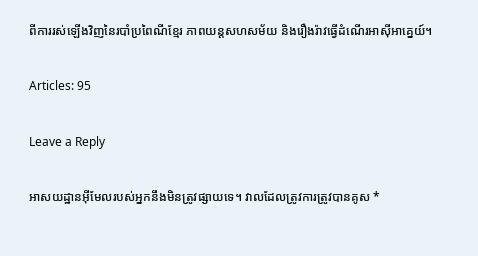ពីការរស់ឡើងវិញនៃរបាំប្រពៃណីខ្មែរ ភាពយន្តសហសម័យ និងរឿងរ៉ាវធ្វើដំណើរអាស៊ីអាគ្នេយ៍។

Articles: 95

Leave a Reply

អាសយដ្ឋានអ៊ីមែលរបស់អ្នកនឹងមិនត្រូវផ្សាយទេ។ វាលដែលត្រូវការត្រូវបានគូស *